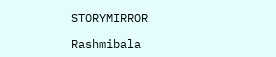STORYMIRROR

Rashmibala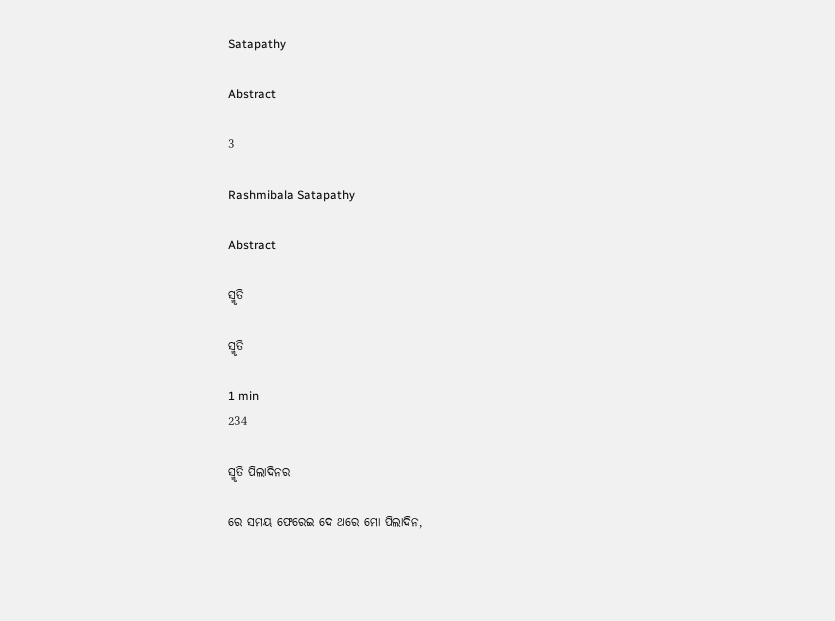Satapathy

Abstract

3

Rashmibala Satapathy

Abstract

ସ୍ମୃତି

ସ୍ମୃତି

1 min
234

ସ୍ମୃତି ପିଲାଦିନର

ରେ ସମୟ ଫେରେଇ ଦେ ଥରେ ମୋ ପିଲାଦିନ,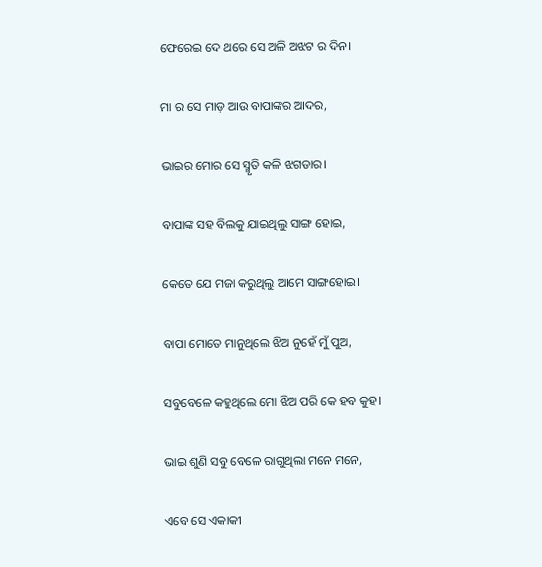ଫେରେଇ ଦେ ଥରେ ସେ ଅଳି ଅଝଟ ର ଦିନ।

ମା ର ସେ ମାଡ଼ ଆଉ ବାପାଙ୍କର ଆଦର,

ଭାଇର ମୋର ସେ ସ୍ମୃତି କଳି ଝଗଡାର।

ବାପାଙ୍କ ସହ ବିଲକୁ ଯାଇଥିଲୁ ସାଙ୍ଗ ହୋଇ,

କେତେ ଯେ ମଜା କରୁଥିଲୁ ଆମେ ସାଙ୍ଗହୋଇ।

ବାପା ମୋତେ ମାନୁଥିଲେ ଝିଅ ନୁହେଁ ମୁଁ ପୁଅ,

ସବୁବେଳେ କହୁଥିଲେ ମୋ ଝିଅ ପରି କେ ହବ କୁହ।

ଭାଇ ଶୁଣି ସବୁ ବେଳେ ରାଗୁଥିଲା ମନେ ମନେ,

ଏବେ ସେ ଏକାକୀ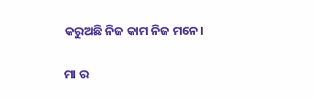କରୁଅଛି ନିଜ କାମ ନିଜ ମନେ।

ମା ର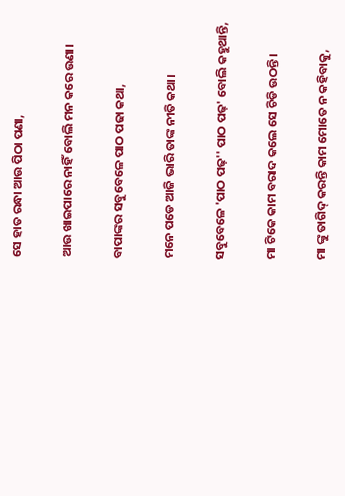ସେ ହାତ ରନ୍ଧା ଆଉ ପିଠା ପଣା,

ଆଉ ଖାଇପାରେ ନାହିଁ ବୋଲି ମନ କରେ ଉଣା।

ବାପାଙ୍କର ସବୁବେଳେ ପାଠ ପଢା କଥା,

ମନେ ପଡେ ଆଜି ଭାରି ତାଙ୍କ ନୀତି କଥା।

ସବୁବେଳେ 'ପାଠ ପଢ଼'' ପାଠ ପଢ଼' ବୋଲି କହୁଥାନ୍ତି,

ମା ଟିକେ କାମ ବରାଦ କଲେ ସେ ଚିଡି ଉଠନ୍ତି।

ମା ଙ୍କୁ ତାଗିଦ୍ କରନ୍ତି କାମ ମୋତେ ନ କହିବାକୁ,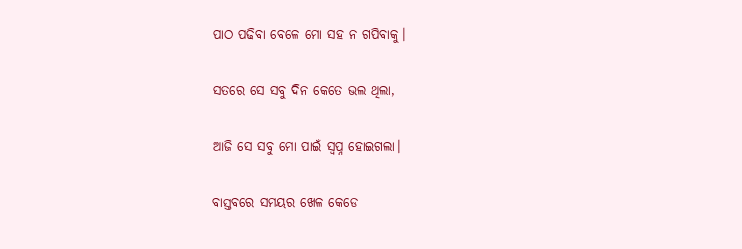ପାଠ ପଢିବା ବେଳେ ମୋ ସହ ନ ଗପିବାକୁ।

ସତରେ ସେ ସବୁ ଦିନ କେତେ ଭଲ ଥିଲା,

ଆଜି ସେ ସବୁ ମୋ ପାଇଁ ସ୍ବପ୍ନ ହୋଇଗଲା।

ବାସ୍ତବରେ ସମୟର ଖେଳ କେଡେ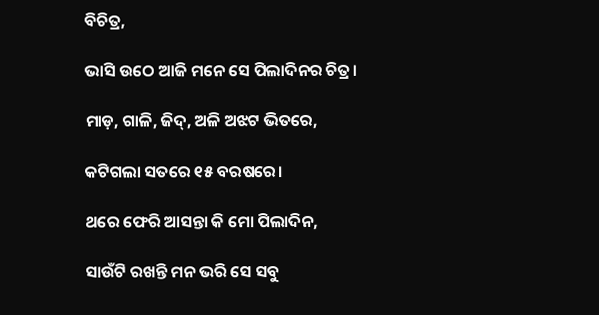ବିଚିତ୍ର,

ଭାସି ଉଠେ ଆଜି ମନେ ସେ ପିଲାଦିନର ଚିତ୍ର।

ମାଡ଼, ଗାଳି, ଜିଦ୍, ଅଳି ଅଝଟ ଭିତରେ,

କଟିଗଲା ସତରେ ୧୫ ବରଷରେ।

ଥରେ ଫେରି ଆସନ୍ତା କି ମୋ ପିଲାଦିନ,

ସାଉଁଟି ରଖନ୍ତି ମନ ଭରି ସେ ସବୁ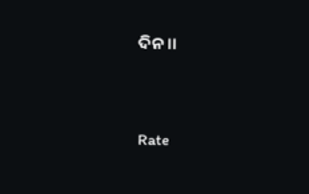ଦିନ।।


Rate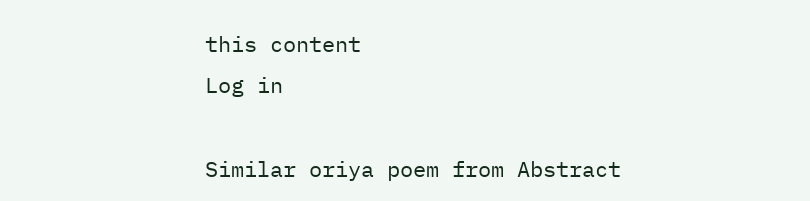this content
Log in

Similar oriya poem from Abstract